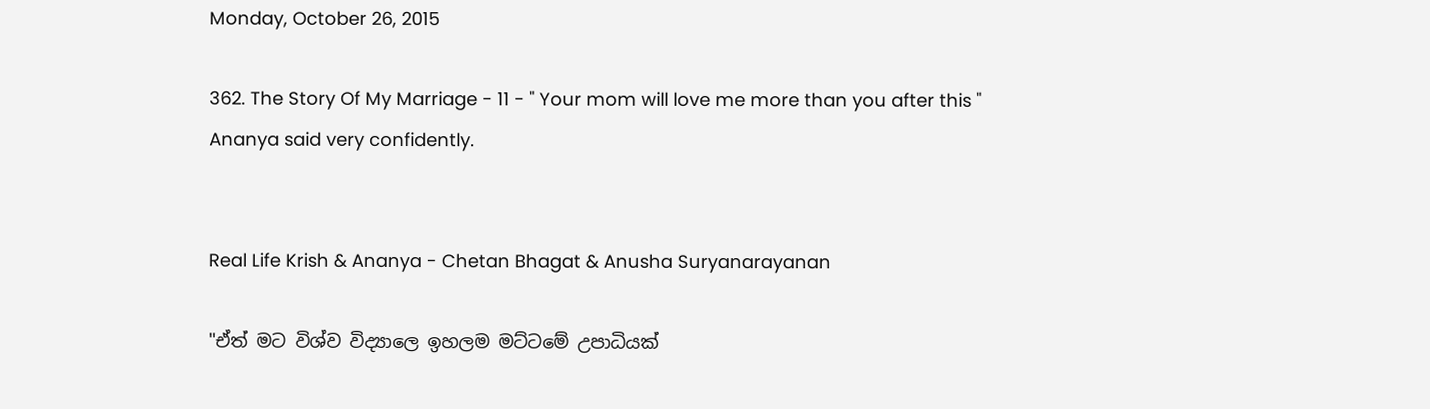Monday, October 26, 2015

362. The Story Of My Marriage - 11 - " Your mom will love me more than you after this " Ananya said very confidently.


Real Life Krish & Ananya - Chetan Bhagat & Anusha Suryanarayanan

"ඒත් මට විශ්ව විද්‍යාලෙ ඉහලම මට්ටමේ උපාධියක්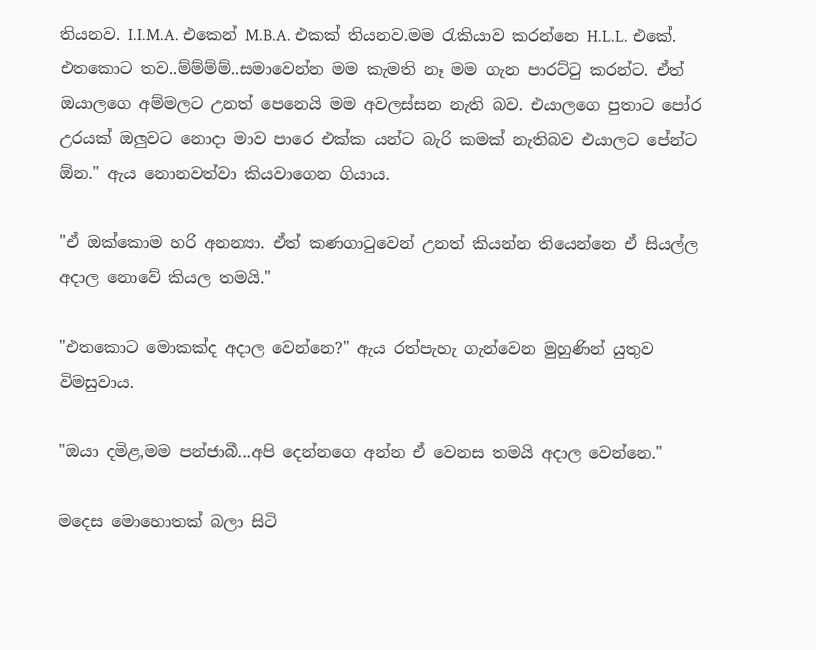තියනව. I.I.M.A. එකෙන් M.B.A. එකක් තියනව.මම රැකියාව කරන්නෙ H.L.L. එකේ. එතකොට තව..ම්ම්ම්ම්..සමාවෙන්න මම කැමති නෑ මම ගැන පාරට්ටු කරන්ට. ඒත් ඔයාලගෙ අම්මලට උනත් පෙනෙයි මම අවලස්සන නැති බව. එයාලගෙ පුතාට පෝර උරයක් ඔලුවට නොදා මාව පාරෙ එක්ක යන්ට බැරි කමක් නැතිබව එයාලට පේන්ට ඕන." ඇය නොනවත්වා කියවාගෙන ගියාය.

"ඒ ඔක්කොම හරි අනන්‍යා. ඒත් කණගාටුවෙන් උනත් කියන්න තියෙන්නෙ ඒ සියල්ල අදාල නොවේ කියල තමයි."

"එතකොට මොකක්ද අදාල වෙන්නෙ?" ඇය රත්පැහැ ගැන්වෙන මුහුණින් යුතුව විමසුවාය.

"ඔයා දමිළ,මම පන්ජාබී...අපි දෙන්නගෙ අන්න ඒ වෙනස තමයි අදාල වෙන්නෙ."

මදෙස මොහොතක් බලා සිටි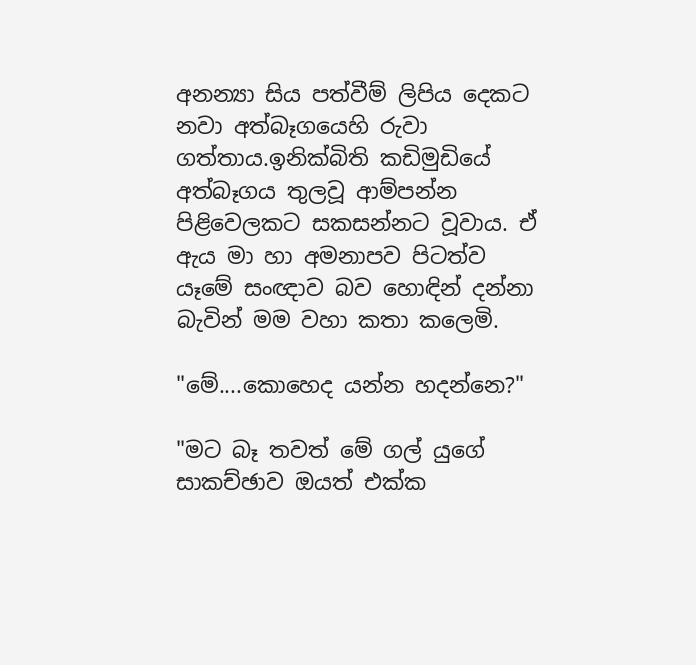අනන්‍යා සිය පත්වීම් ලිපිය දෙකට නවා අත්බෑගයෙහි රුවා ගත්තාය.ඉනික්බිති කඩිමුඩියේ අත්බෑගය තුලවූ ආම්පන්න පිළිවෙලකට සකසන්නට වූවාය. ඒ ඇය මා හා අමනාපව පිටත්ව යෑමේ සංඥාව බව හොඳින් දන්නා බැවින් මම වහා කතා කලෙමි.

"මේ....කොහෙද යන්න හදන්නෙ?"

"මට බෑ තවත් මේ ගල් යුගේ සාකච්ඡාව ඔයත් එක්ක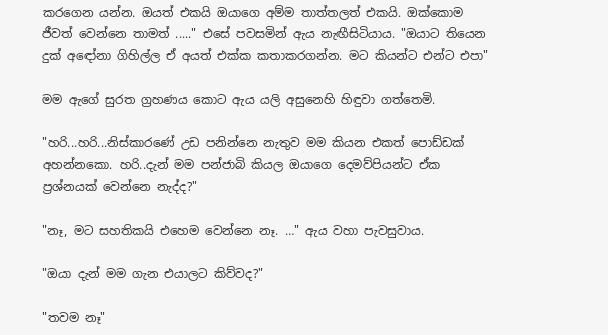කරගෙන යන්න. ඔයත් එකයි ඔයාගෙ අම්ම තාත්තලත් එකයි. ඔක්කොම ජීවත් වෙන්නෙ තාමත් ....." එසේ පවසමින් ඇය නැඟීසිටියාය. "ඔයාට තියෙන දුක් අඳෝනා ගිහිල්ල ඒ අයත් එක්ක කතාකරගන්න. මට කියන්ට එන්ට එපා"

මම ඇගේ සුරත ග්‍රහණය කොට ඇය යලි අසුනෙහි හිඳුවා ගත්තෙමි.

"හරි...හරි...නිස්කාරණේ උඩ පනින්නෙ නැතුව මම කියන එකත් පොඩ්ඩක් අහන්නකො. හරි..දැන් මම පන්ජාබි කියල ඔයාගෙ දෙමව්පියන්ට ඒක ප්‍රශ්නයක් වෙන්නෙ නැද්ද?"

"නෑ, මට සහතිකයි එහෙම වෙන්නෙ නෑ. …" ඇය වහා පැවසුවාය.

"ඔයා දැන් මම ගැන එයාලට කිව්වද?"

"තවම නෑ"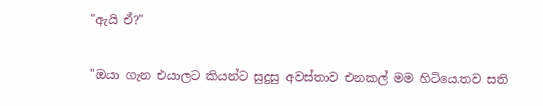"ඇයි ඒ?"

"ඔයා ගැන එයාලට කියන්ට සුදුසු අවස්තාව එනකල් මම හිටියෙ.තව සති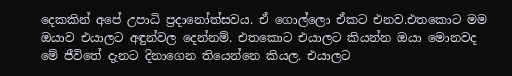දෙකකින් අපේ උපාධි ප්‍රදානෝත්සවය. ඒ ගොල්ලො ඒකට එනව.එතකොට මම ඔයාව එයාලට අඳුන්වල දෙන්නම්. එතකොට එයාලට කියන්න ඔයා මොනවද මේ ජීවිතේ දැනට දිනාගෙන තියෙන්නෙ කියල. එයාලට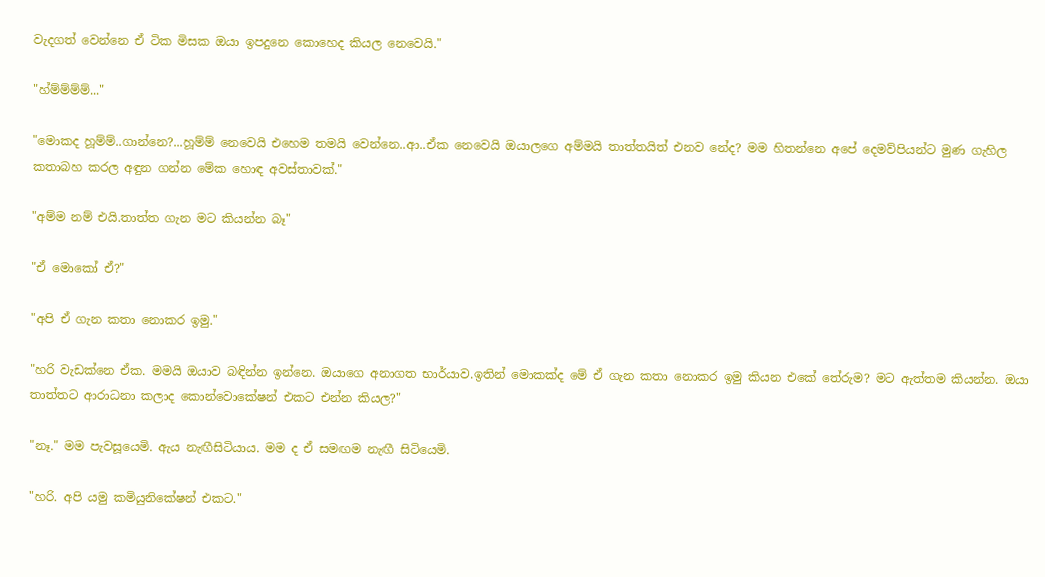වැදගත් වෙන්නෙ ඒ ටික මිසක ඔයා ඉපදුනෙ කොහෙද කියල නෙවෙයි."

"හ්ම්ම්ම්ම්..."

"මොකද හූම්ම්..ගාන්නෙ?...හූම්ම් නෙවෙයි එහෙම තමයි වෙන්නෙ..ආ..ඒක නෙවෙයි ඔයාලගෙ අම්මයි තාත්තයිත් එනව නේද? මම හිතන්නෙ අපේ දෙමව්පියන්ට මුණ ගැහිල කතාබහ කරල අඳුන ගන්න මේක හොඳ අවස්තාවක්."

"අම්ම නම් එයි.තාත්ත ගැන මට කියන්න බෑ"

"ඒ මොකෝ ඒ?"

"අපි ඒ ගැන කතා නොකර ඉමු."

"හරි වැඩක්නෙ ඒක. මමයි ඔයාව බඳින්න ඉන්නෙ. ඔයාගෙ අනාගත භාර්යාව.ඉතින් මොකක්ද මේ ඒ ගැන කතා නොකර ඉමු කියන එකේ තේරුම? මට ඇත්තම කියන්න. ඔයා තාත්තට ආරාධනා කලාද කොන්වොකේෂන් එකට එන්න කියල?"

"නෑ." මම පැවසූයෙමි. ඇය නැඟීසිටියාය. මම ද ඒ සමඟම නැඟී සිටියෙමි.

"හරි. අපි යමු කමියුනිකේෂන් එකට."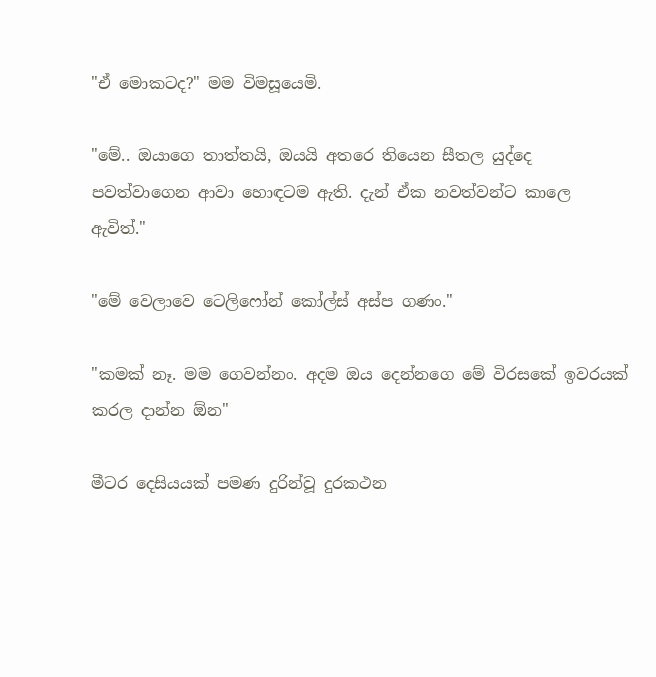"ඒ මොකටද?" මම විමසූයෙමි.

"මේ.. ඔයාගෙ තාත්තයි, ඔයයි අතරෙ තියෙන සීතල යුද්දෙ පවත්වාගෙන ආවා හොඳටම ඇති. දැන් ඒක නවත්වන්ට කාලෙ ඇවිත්."

"මේ වෙලාවෙ ටෙලිෆෝන් කෝල්ස් අස්ප ගණං."

"කමක් නෑ. මම ගෙවන්නං. අදම ඔය දෙන්නගෙ මේ විරසකේ ඉවරයක් කරල දාන්න ඕන"

මීටර දෙසියයක් පමණ දුරින්වූ දුරකථන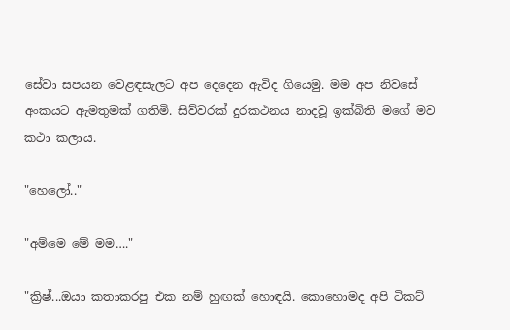සේවා සපයන වෙළඳසැලට අප දෙදෙන ඇවිද ගියෙමු. මම අප නිවසේ අංකයට ඇමතුමක් ගතිමි. සිව්වරක් දුරකථනය නාදවූ ඉක්බිති මගේ මව කථා කලාය.

"හෙලෝ.."

"අම්මෙ මේ මම…."

"ක්‍රිෂ්...ඔයා කතාකරපු එක නම් හුඟක් හොඳයි. කොහොමද අපි ටිකට්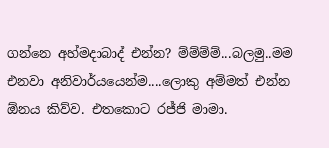ගන්නෙ අහ්මදාබාද් එන්න? ම්ම්ම්ම්...බලමු..මම එනවා අනිවාර්යයෙන්ම....ලොකු අම්මත් එන්න ඕනය කිව්ව. එතකොට රජ්ජි මාමා.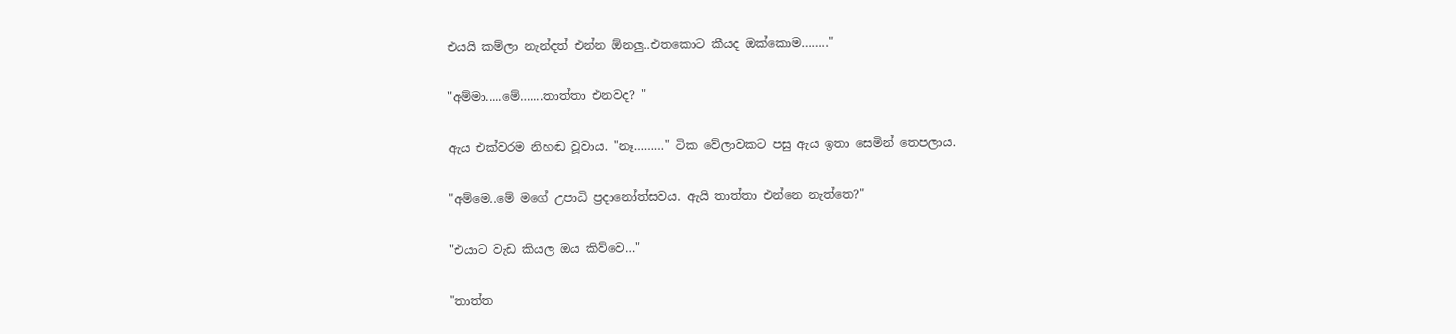එයයි කම්ලා නැන්දත් එන්න ඕනලු..එතකොට කීයද ඔක්කොම…….."

"අම්මා.....මේ…....තාත්තා එනවද? "

ඇය එක්වරම නිහඬ වූවාය. "නෑ………" ටික වේලාවකට පසු ඇය ඉතා සෙමින් තෙපලාය.

"අම්මෙ..මේ මගේ උපාධි ප්‍රදානෝත්සවය. ඇයි තාත්තා එන්නෙ නැත්තෙ?"

"එයාට වැඩ කියල ඔය කිව්වෙ…"

"තාත්ත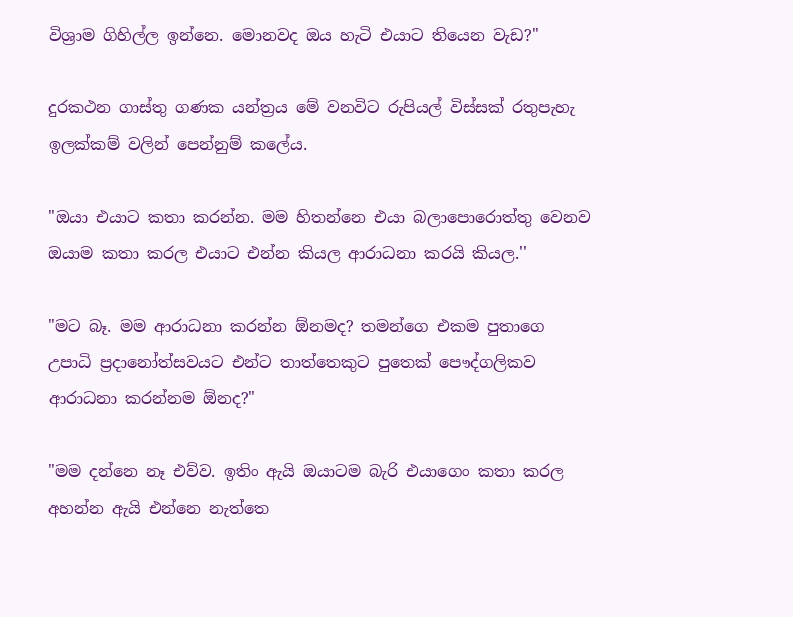විශ්‍රාම ගිහිල්ල ඉන්නෙ. මොනවද ඔය හැටි එයාට තියෙන වැඩ?"

දුරකථන ගාස්තු ගණක යන්ත්‍රය මේ වනවිට රුපියල් විස්සක් රතුපැහැ ඉලක්කම් වලින් පෙන්නුම් කලේය.

"ඔයා එයාට කතා කරන්න. මම හිතන්නෙ එයා බලාපොරොත්තු වෙනව ඔයාම කතා කරල එයාට එන්න කියල ආරාධනා කරයි කියල.''

"මට බෑ. මම ආරාධනා කරන්න ඕනමද? තමන්ගෙ එකම පුතාගෙ උපාධි ප්‍රදානෝත්සවයට එන්ට තාත්තෙකුට පුතෙක් පෞද්ගලිකව ආරාධනා කරන්නම ඕනද?"

"මම දන්නෙ නෑ එව්ව. ඉතිං ඇයි ඔයාටම බැරි එයාගෙං කතා කරල අහන්න ඇයි එන්නෙ නැත්තෙ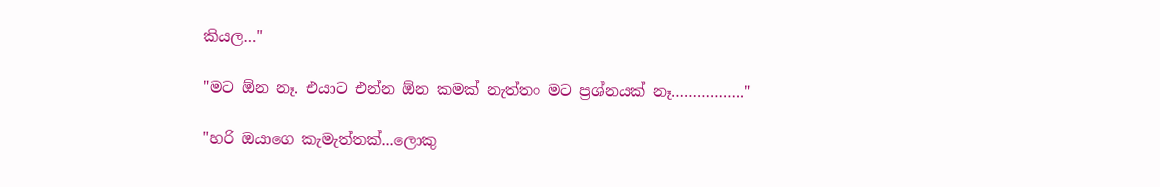කියල…"

"මට ඕන නෑ. එයාට එන්න ඕන කමක් නැත්තං මට ප්‍රශ්නයක් නෑ…………….."

"හරි ඔයාගෙ කැමැත්තක්...ලොකු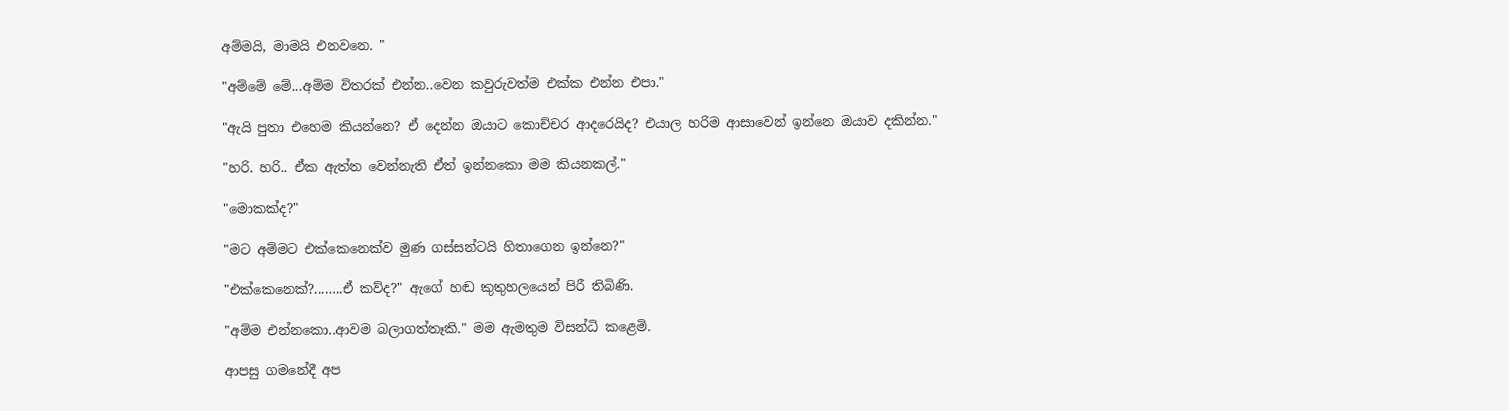අම්මයි, මාමයි එනවනෙ. "

"අම්මේ මේ...අම්ම විතරක් එන්න..වෙන කවුරුවත්ම එක්ක එන්න එපා."

"ඇයි පුතා එහෙම කියන්නෙ? ඒ දෙන්න ඔයාට කොච්චර ආදරෙයිද? එයාල හරිම ආසාවෙන් ඉන්නෙ ඔයාව දකින්න."

"හරි. හරි.. ඒක ඇත්ත වෙන්නැති ඒත් ඉන්නකො මම කියනකල්."

"මොකක්ද?"

"මට අම්මට එක්කෙනෙක්ව මුණ ගස්සන්ටයි හිතාගෙන ඉන්නෙ?"

"එක්කෙනෙක්?...…..ඒ කව්ද?" ඇගේ හඬ කුතුහලයෙන් පිරී තිබිණි.

"අම්ම එන්නකො..ආවම බලාගත්තෑකි." මම ඇමතුම විසන්ධි කළෙමි.

ආපසු ගමනේදී අප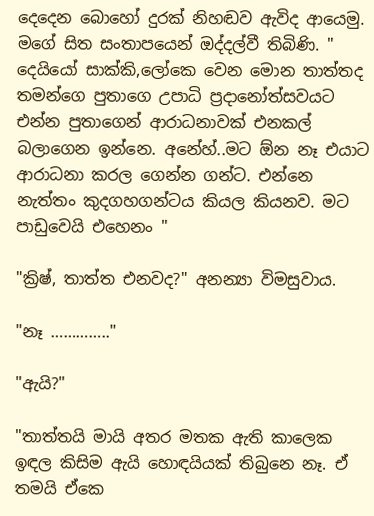දෙදෙන බොහෝ දුරක් නිහඬව ඇවිද ආයෙමු. මගේ සිත සංතාපයෙන් ඔද්දල්වී තිබිණි. " දෙයියෝ සාක්කි,ලෝකෙ වෙන මොන තාත්තද තමන්ගෙ පුතාගෙ උපාධි ප්‍රදානෝත්සවයට එන්න පුතාගෙන් ආරාධනාවක් එනකල් බලාගෙන ඉන්නෙ. අනේහ්..මට ඕන නෑ එයාට ආරාධනා කරල ගෙන්න ගන්ට. එන්නෙ නැත්තං කුදගහගන්ටය කියල කියනව. මට පාඩුවෙයි එහෙනං "

"ක්‍රිෂ්, තාත්ත එනවද?" අනන්‍යා විමසුවාය.

"නෑ ………….."

"ඇයි?"

"තාත්තයි මායි අතර මතක ඇති කාලෙක ඉඳල කිසිම ඇයි හොඳයියක් තිබුනෙ නෑ. ඒ තමයි ඒකෙ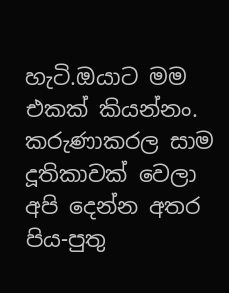හැටි.ඔයාට මම එකක් කියන්නං. කරුණාකරල සාම දූතිකාවක් වෙලා අපි දෙන්න අතර පිය-පුතු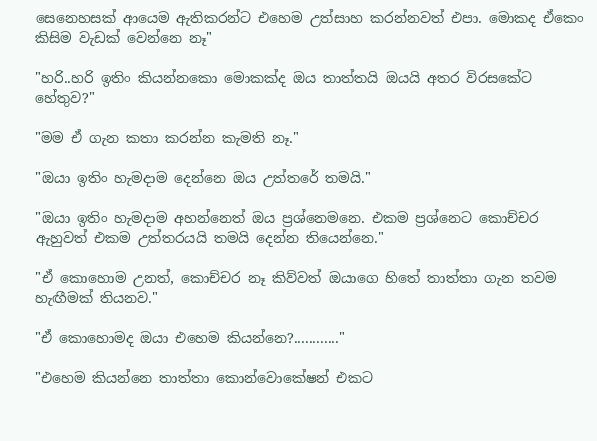සෙනෙහසක් ආයෙම ඇතිකරන්ට එහෙම උත්සාහ කරන්නවත් එපා. මොකද ඒකෙං කිසිම වැඩක් වෙන්නෙ නෑ"

"හරි..හරි ඉතිං කියන්නකො මොකක්ද ඔය තාත්තයි ඔයයි අතර විරසකේට හේතුව?"

"මම ඒ ගැන කතා කරන්න කැමති නෑ."

"ඔයා ඉතිං හැමදාම දෙන්නෙ ඔය උත්තරේ තමයි."

"ඔයා ඉතිං හැමදාම අහන්නෙත් ඔය ප්‍රශ්නෙමනෙ. එකම ප්‍රශ්නෙට කොච්චර ඇහුවත් එකම උත්තරයයි තමයි දෙන්න තියෙන්නෙ."

"ඒ කොහොම උනත්, කොච්චර නෑ කිව්වත් ඔයාගෙ හිතේ තාත්තා ගැන තවම හැඟීමක් තියනව."

"ඒ කොහොමද ඔයා එහෙම කියන්නෙ?............"

"එහෙම කියන්නෙ තාත්තා කොන්වොකේෂන් එකට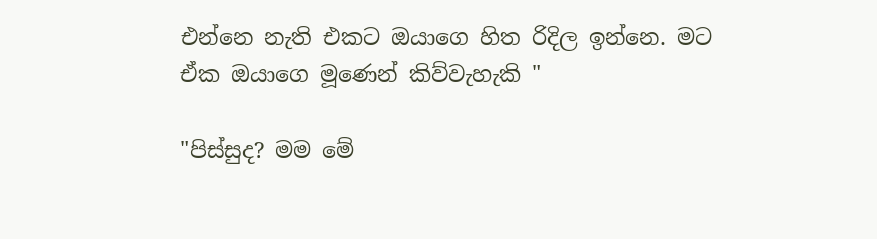එන්නෙ නැති එකට ඔයාගෙ හිත රිදිල ඉන්නෙ. මට ඒක ඔයාගෙ මූණෙන් කිව්වැහැකි "

"පිස්සුද? මම මේ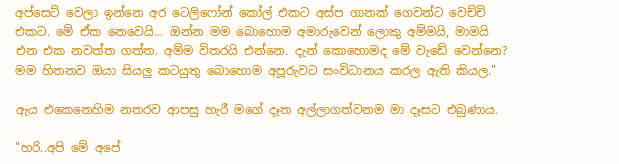අප්සෙට් වෙලා ඉන්නෙ අර ටෙලිෆෝන් කෝල් එකට අස්ප ගානක් ගෙවන්ට වෙච්චි එකට. මේ ඒක නෙවෙයි... ඔන්න මම බොහොම අමාරුවෙන් ලොකු අම්මයි, මාමයි එන එක නවත්ත ගත්ත. අම්ම විතරයි එන්නෙ. දැන් කොහොමද මේ වැඩේ වෙන්නෙ? මම හිතනව ඔයා සියලු කටයුතු බොහොම අපූරුවට සංවිධානය කරල ඇති කියල."

ඇය එකෙනෙහිම නතරව ආපසු හැරී මගේ දෑත අල්ලාගත්වනම මා දෑසට එබුණාය.

"හරි..අපි මේ අපේ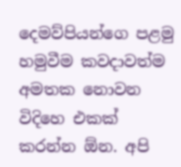දෙමව්පියන්ගෙ පළමු හමුවීම කවදාවත්ම අමතක නොවන විදිහෙ එකක් කරන්න ඕන. අපි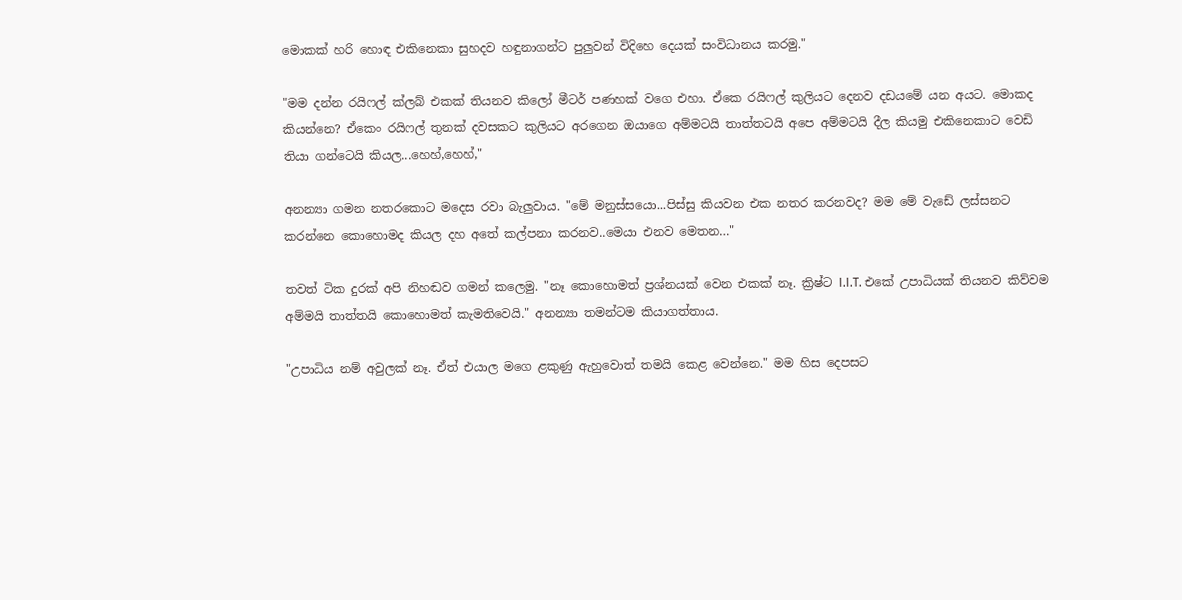මොකක් හරි හොඳ එකිනෙකා සුහදව හඳුනාගන්ට පුලුවන් විදිහෙ දෙයක් සංවිධානය කරමු."

"මම දන්න රයිෆල් ක්ලබ් එකක් තියනව කිලෝ මීටර් පණහක් වගෙ එහා. ඒකෙ රයිෆල් කුලියට දෙනව දඩයමේ යන අයට. මොකද කියන්නෙ? ඒකෙං රයිෆල් තුනක් දවසකට කුලියට අරගෙන ඔයාගෙ අම්මටයි තාත්තටයි අපෙ අම්මටයි දීල කියමු එකිනෙකාට වෙඩි තියා ගන්ටෙයි කියල...හෙහ්,හෙහ්,"

අනන්‍යා ගමන නතරකොට මදෙස රවා බැලුවාය. "මේ මනුස්සයො...පිස්සු කියවන එක නතර කරනවද? මම මේ වැඩේ ලස්සනට කරන්නෙ කොහොමද කියල දහ අතේ කල්පනා කරනව..මෙයා එනව මෙතන…"

තවත් ටික දුරක් අපි නිහඬව ගමන් කලෙමු. "නෑ කොහොමත් ප්‍රශ්නයක් වෙන එකක් නෑ. ක්‍රිෂ්ට I.I.T. එකේ උපාධියක් තියනව කිව්වම අම්මයි තාත්තයි කොහොමත් කැමතිවෙයි." අනන්‍යා තමන්ටම කියාගත්තාය.

"උපාධිය නම් අවුලක් නෑ. ඒත් එයාල මගෙ ළකුණු ඇහුවොත් තමයි කෙළ වෙන්නෙ." මම හිස දෙපසට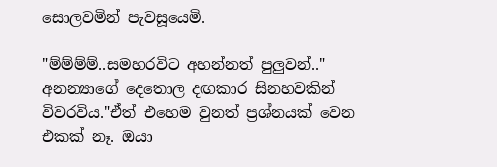සොලවමින් පැවසූයෙමි.

"ම්ම්ම්ම්..සමහරවිට අහන්නත් පුලුවන්.." අනන්‍යාගේ දෙතොල දඟකාර සිනහවකින් විවරවිය."ඒත් එහෙම වුනත් ප්‍රශ්නයක් වෙන එකක් නෑ. ඔයා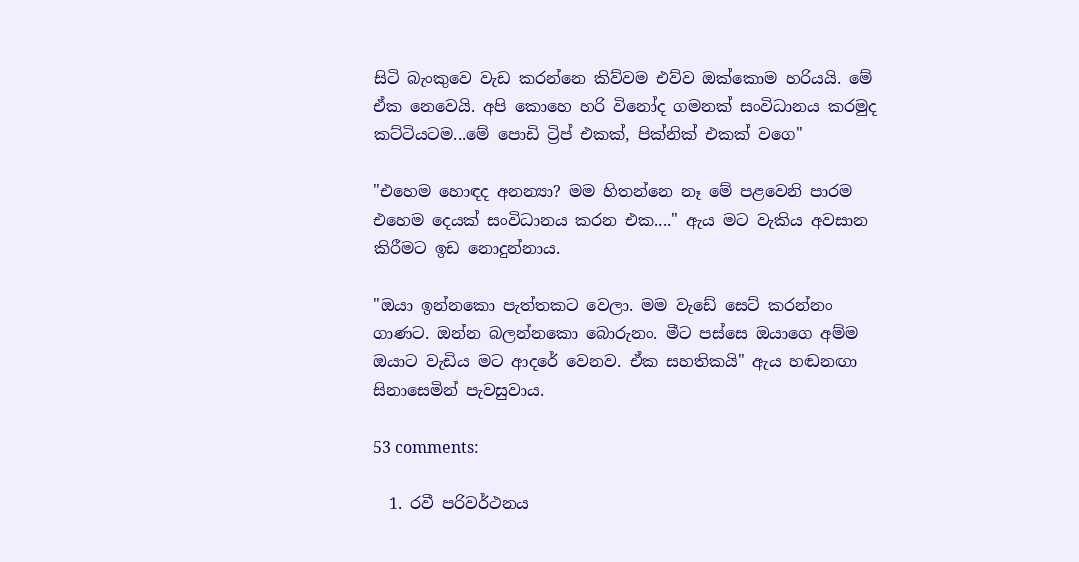සිටි බැංකුවෙ වැඩ කරන්නෙ කිව්වම එව්ව ඔක්කොම හරියයි. මේ ඒක නෙවෙයි. අපි කොහෙ හරි විනෝද ගමනක් සංවිධානය කරමුද කට්ටියටම...මේ පොඩි ට්‍රිප් එකක්, පික්නික් එකක් වගෙ"

"එහෙම හොඳද අනන්‍යා? මම හිතන්නෙ නෑ මේ පළවෙනි පාරම එහෙම දෙයක් සංවිධානය කරන එක...." ඇය මට වැකිය අවසාන කිරීමට ඉඩ නොදුන්නාය.

"ඔයා ඉන්නකො පැත්තකට වෙලා. මම වැඩේ සෙට් කරන්නං ගාණට. ඔන්න බලන්නකො බොරුනං. මීට පස්සෙ ඔයාගෙ අම්ම ඔයාට වැඩිය මට ආදරේ වෙනව. ඒක සහතිකයි" ඇය හඬනඟා සිනාසෙමින් පැවසුවාය.

53 comments:

  1. රවී පරිවර්ථනය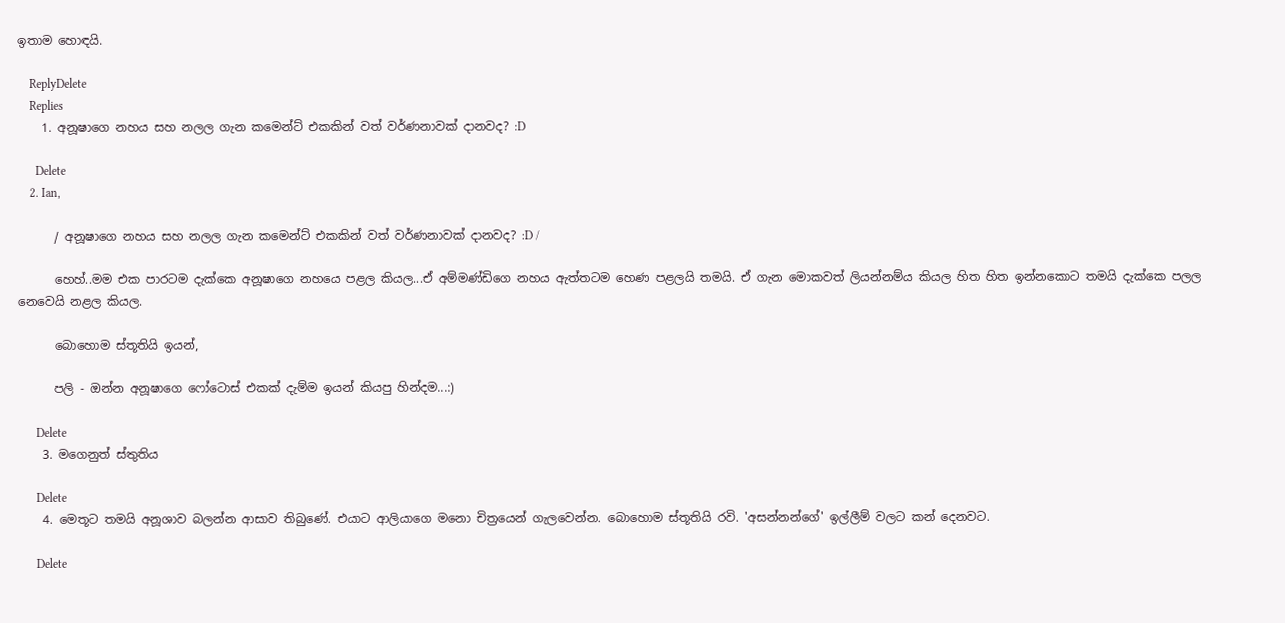ඉතාම හොඳයි.

    ReplyDelete
    Replies
    1. අනූෂාගෙ නහය සහ නලල ගැන කමෙන්ට් එකකින් වත් වර්ණනාවක් දානවද? :D

      Delete
    2. Ian,

      / අනූෂාගෙ නහය සහ නලල ගැන කමෙන්ට් එකකින් වත් වර්ණනාවක් දානවද? :D /

      හෙහ්..මම එක පාරටම දැක්කෙ අනූෂාගෙ නහයෙ පළල කියල...ඒ අම්මණ්ඩිගෙ නහය ඇත්තටම හෙණ පළලයි තමයි. ඒ ගැන මොකවත් ලියන්නම්ය කියල හිත හිත ඉන්නකොට තමයි දැක්කෙ පලල නෙවෙයි නළල කියල.

      බොහොම ස්තූතියි ඉයන්,

      පලි - ඔන්න අනූෂාගෙ ෆෝටොස් එකක් දැම්ම ඉයන් කියපු හින්දම...:)

      Delete
    3. මගෙනුත් ස්තුතිය

      Delete
    4. මෙතූට තමයි අනූශාව බලන්න ආසාව තිබුණේ. එයාට ආලියාගෙ මනො චිත්‍රයෙන් ගැලවෙන්න. බොහොම ස්තූතියි රවි. 'අසන්නන්ගේ' ඉල්ලීම් වලට කන් දෙනවට.

      Delete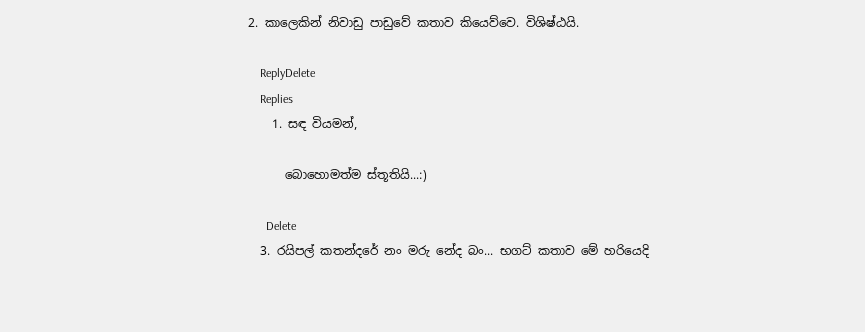2. කාලෙකින් නිවාඩු පාඩුවේ කතාව කියෙව්වෙ. විශිෂ්ඨයි.

    ReplyDelete
    Replies
    1. සඳ වියමන්,

      බොහොමත්ම ස්තූතියි...:)

      Delete
  3. රයිපල් කතන්දරේ නං මරු නේද බං... භගට් කතාව මේ හරියෙදි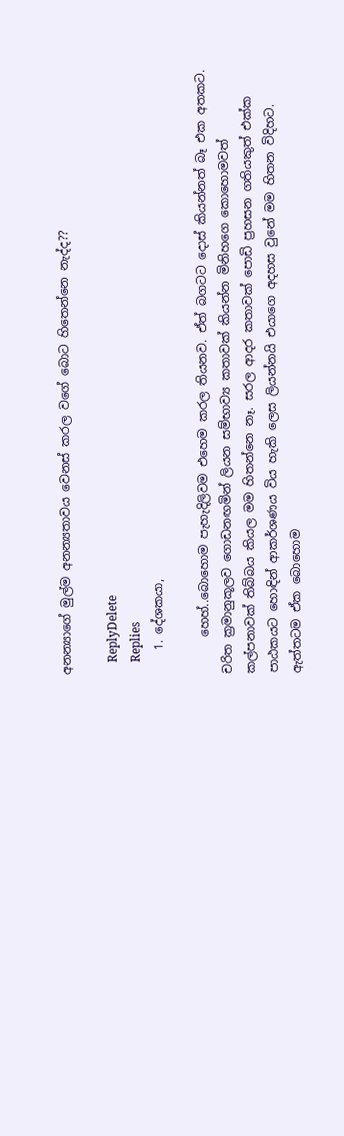අනන්‍යාගේ මුල්ම අනන්‍යතාවය වෙනස් කරල වගේ බොට හිතෙන්නෙ නැද්ද??

    ReplyDelete
    Replies
    1. දේශකයා,

      හෙහ්..බොහොම පැහැදිලිවම එහෙම කරල තියනව. ඒත් බගටට දොස් කියන්නත් බෑ එක අතකට. චරිත ක්‍රමානුකූලව ගොඩනඟමින් ලියන සම්භාව්‍ය කතාවක් කියන්න මිනිහගෙ කොහොමවත් කල්පනාවක් තිබ්බය කියල මම හිතන්නෙ නෑ. සරල ආදර කතාවක් පොඩි ප්‍රහසන ගතියකුත් එක්ක පාඨකයට හොඳින් ආකර්ශණය විය හැකි ලෙස ලියන්නයි එයාගෙ අදහස වුනේ මම හිතන විදිහට. ඇත්තටම ඒක බොහොම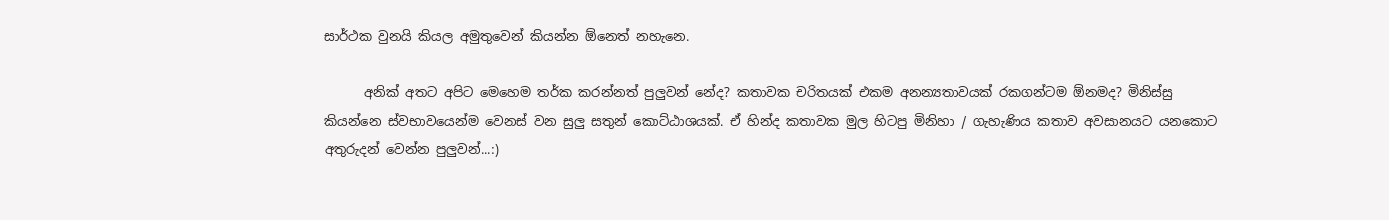සාර්ථක වුනයි කියල අමුතුවෙන් කියන්න ඕනෙත් නහැනෙ.

      අනික් අතට අපිට මෙහෙම තර්ක කරන්නත් පුලුවන් නේද? කතාවක චරිතයක් එකම අනන්‍යතාවයක් රකගන්ටම ඕනමද? මිනිස්සු කියන්නෙ ස්වභාවයෙන්ම වෙනස් වන සුලු සතුන් කොට්ඨාශයක්. ඒ හින්ද කතාවක මුල හිටපු මිනිහා / ගැහැණිය කතාව අවසානයට යනකොට අතුරුදන් වෙන්න පුලුවන්...:)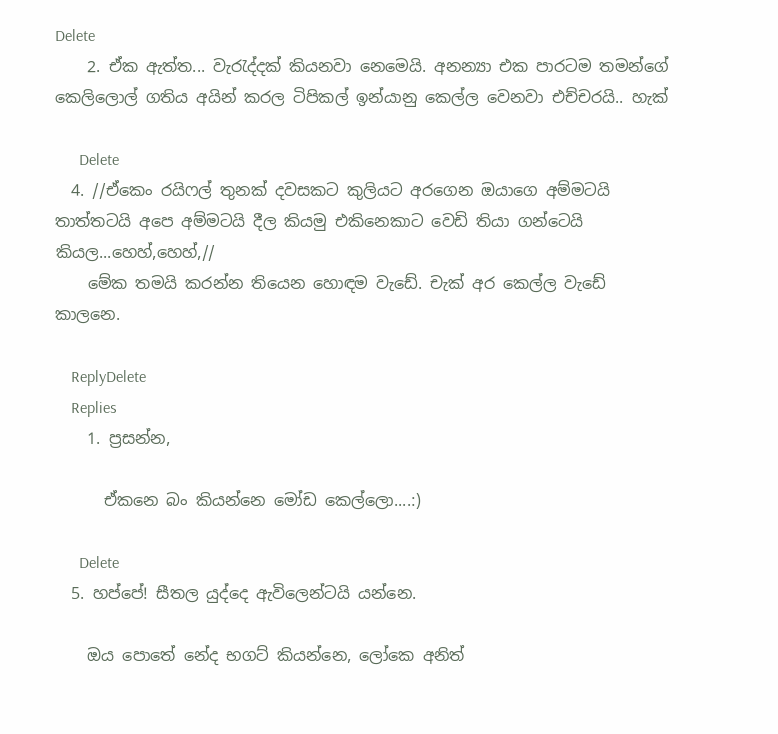Delete
    2. ඒක ඇත්ත... වැරැද්දක් කියනවා නෙමෙයි. අනන්‍යා එක පාරටම තමන්ගේ කෙලිලොල් ගතිය අයින් කරල ටිපිකල් ඉන්යානු කෙල්ල වෙනවා එච්චරයි.. හැක්

      Delete
  4. //ඒකෙං රයිෆල් තුනක් දවසකට කුලියට අරගෙන ඔයාගෙ අම්මටයි තාත්තටයි අපෙ අම්මටයි දීල කියමු එකිනෙකාට වෙඩි තියා ගන්ටෙයි කියල...හෙහ්,හෙහ්,//
    මේක තමයි කරන්න තියෙන හොඳම වැඩේ. චැක් අර කෙල්ල වැඩේ කාලනෙ.

    ReplyDelete
    Replies
    1. ප්‍රසන්න,

      ඒකනෙ බං කියන්නෙ මෝඩ කෙල්ලො....:)

      Delete
  5. හප්පේ! සීතල යුද්දෙ ඇවිලෙන්ටයි යන්නෙ.

    ඔය පොතේ නේද භගට් කියන්නෙ, ලෝකෙ අනිත්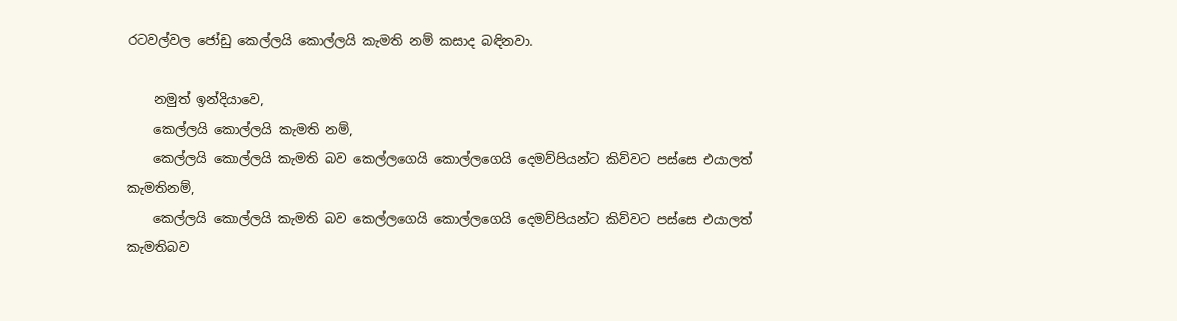රටවල්වල ජෝඩු කෙල්ලයි කොල්ලයි කැමති නම් කසාද බඳිනවා.

    නමුත් ඉන්දියාවෙ,
    කෙල්ලයි කොල්ලයි කැමති නම්,
    කෙල්ලයි කොල්ලයි කැමති බව කෙල්ලගෙයි කොල්ලගෙයි දෙමව්පියන්ට කිව්වට පස්සෙ එයාලත් කැමතිනම්,
    කෙල්ලයි කොල්ලයි කැමති බව කෙල්ලගෙයි කොල්ලගෙයි දෙමව්පියන්ට කිව්වට පස්සෙ එයාලත් කැමතිබව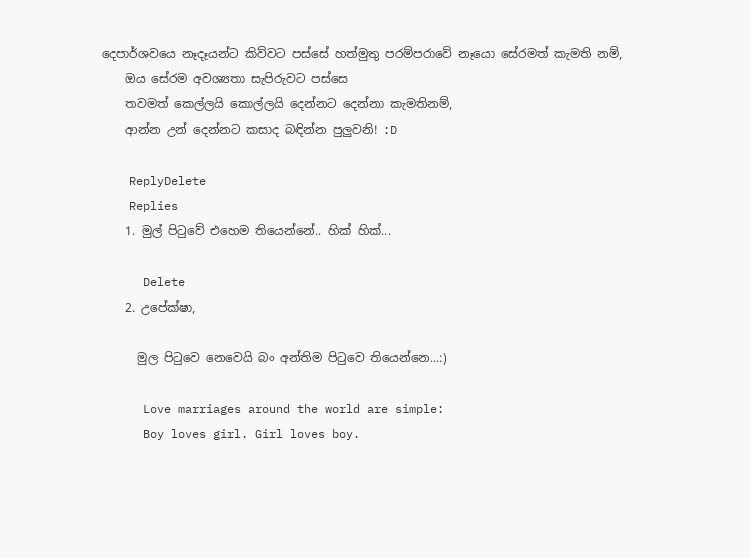දෙපාර්ශවයෙ නෑදෑයන්ට කිව්වට පස්සේ හත්මුතු පරම්පරාවේ නෑයො සේරමත් කැමති නම්,
    ඔය සේරම අවශ්‍යතා සැපිරුවට පස්සෙ
    තවමත් කෙල්ලයි කොල්ලයි දෙන්නට දෙන්නා කැමතිනම්,
    ආන්න උන් දෙන්නට කසාද බඳින්න පුලුවනි! :D

    ReplyDelete
    Replies
    1. මුල් පිටුවේ එහෙම තියෙන්නේ.. හික් හික්...

      Delete
    2. උපේක්ෂා,

      මුල පිටුවෙ නෙවෙයි බං අන්තිම පිටුවෙ තියෙන්නෙ...:)

      Love marriages around the world are simple:
      Boy loves girl. Girl loves boy.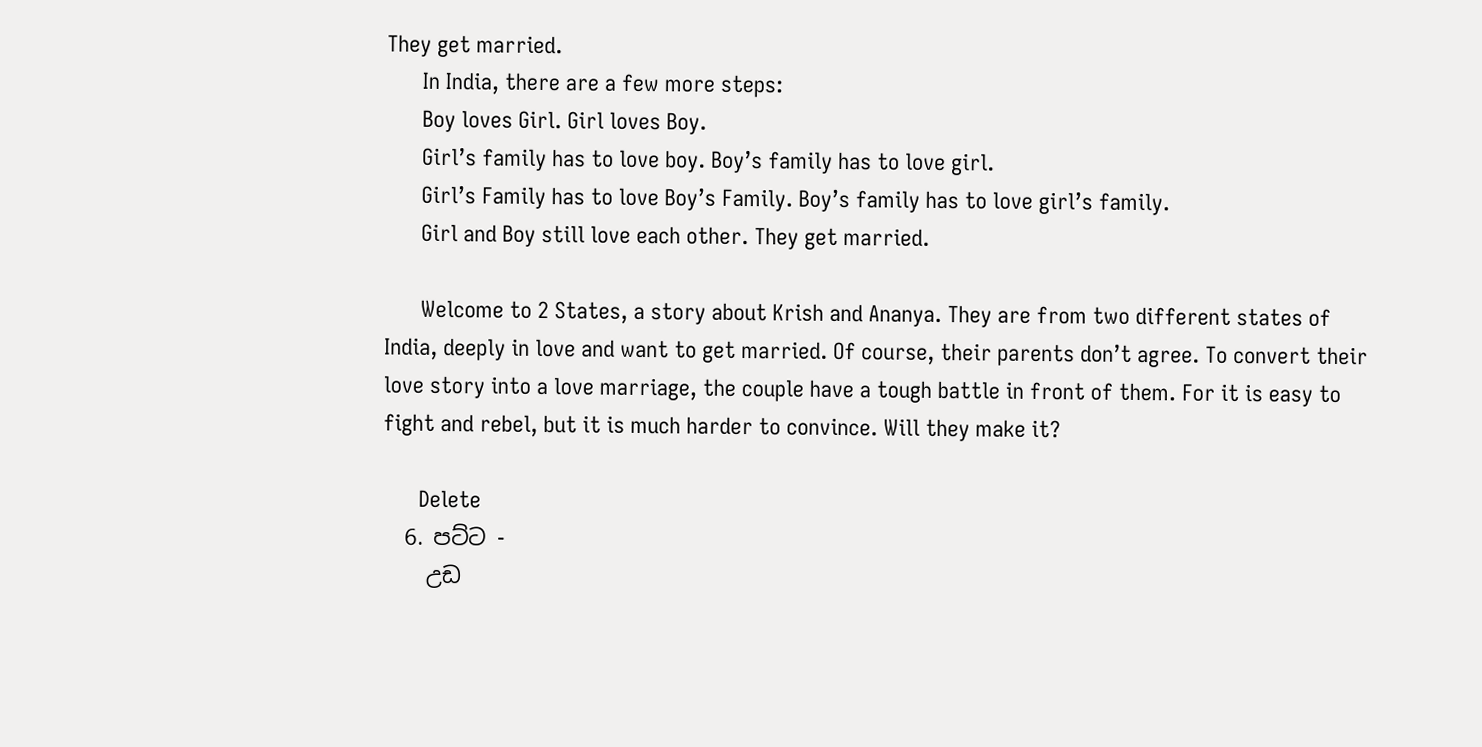They get married.
      In India, there are a few more steps:
      Boy loves Girl. Girl loves Boy.
      Girl’s family has to love boy. Boy’s family has to love girl.
      Girl’s Family has to love Boy’s Family. Boy’s family has to love girl’s family.
      Girl and Boy still love each other. They get married.

      Welcome to 2 States, a story about Krish and Ananya. They are from two different states of India, deeply in love and want to get married. Of course, their parents don’t agree. To convert their love story into a love marriage, the couple have a tough battle in front of them. For it is easy to fight and rebel, but it is much harder to convince. Will they make it?

      Delete
  6. පට්ට -
    උඩ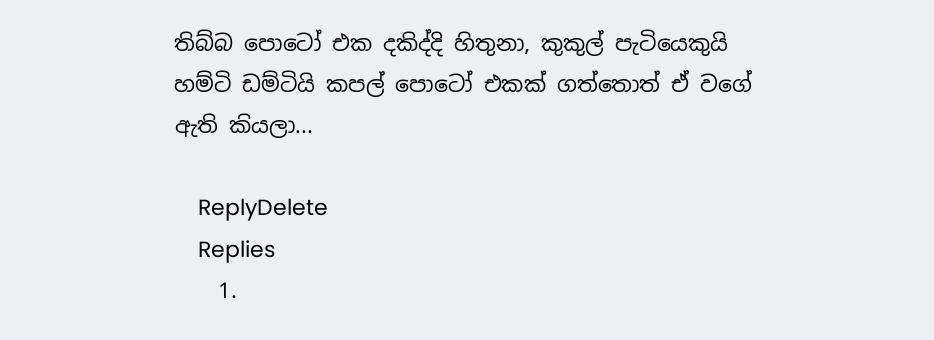තිබ්බ පොටෝ එක දකිද්දි හිතුනා, කුකුල් පැටියෙකුයි හම්ටි ඩම්ටියි කපල් පොටෝ එකක් ගත්තොත් ඒ වගේ ඇති ක‍ියලා...

    ReplyDelete
    Replies
    1.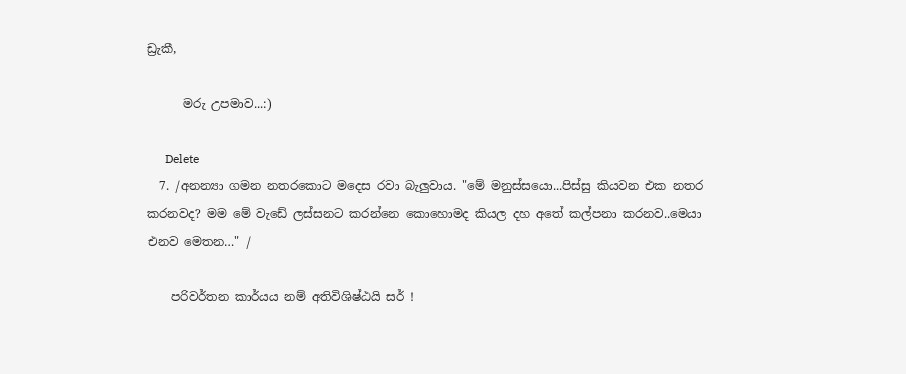ඩ්‍රැකී,

      මරු උපමාව...:)

      Delete
  7. /අනන්‍යා ගමන නතරකොට මදෙස රවා බැලුවාය. "මේ මනුස්සයො...පිස්සු කියවන එක නතර කරනවද? මම මේ වැඩේ ලස්සනට කරන්නෙ කොහොමද කියල දහ අතේ කල්පනා කරනව..මෙයා එනව මෙතන…" /

    පරිවර්තන කාර්යය නම් අතිවිශිෂ්ඨයි සර් !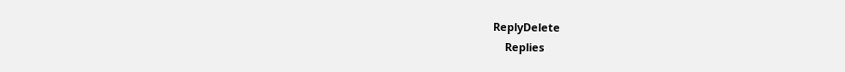ReplyDelete
    Replies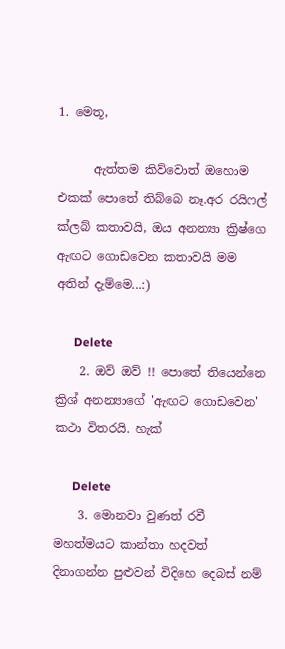1. මෙතූ,

      ඇත්තම කිව්වොත් ඔහොම එකක් පොතේ තිබ්බෙ නෑ.අර රයිෆල් ක්ලබ් කතාවයි, ඔය අනන්‍යා ක්‍රිෂ්ගෙ ඇඟට ගොඩවෙන කතාවයි මම අතින් දැම්මෙ...:)

      Delete
    2. ඔව් ඔව් !! පොතේ තියෙන්නෙ ක්‍රිශ් අනන්‍යාගේ 'ඇඟට ගොඩවෙන' කථා විතරයි. හැක්

      Delete
    3. මොනවා වුණත් රවී මහත්මයට කාන්තා හදවත් දිනාගන්න පුළුවන් විදිහෙ දෙබස් නම්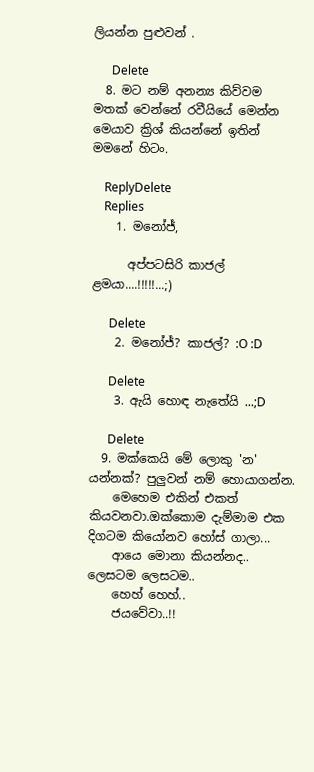ලියන්න පුළුවන් .

      Delete
  8. මට නම් අනන්‍ය කිව්වම මතක් වෙන්නේ රවීයියේ මෙන්න මෙයාව ක්‍රිශ් කියන්නේ ඉතින් මමනේ හිටං.

    ReplyDelete
    Replies
    1. මනෝජ්,

      අප්පටසිරි කාජල් ළමයා....!!!!!...;)

      Delete
    2. මනෝජ්? කාජල්? :O :D

      Delete
    3. ඇයි හොඳ නැතේයි ...;D

      Delete
  9. මක්කෙයි මේ ලොකු 'න' යන්නක්? පුලුවන් නම් හොයාගන්න.
    මෙහෙම එකින් එකත් කියවනවා.ඔක්කොම දැම්මාම එක දිගටම කියෝනව හෝස් ගාලා...
    ආයෙ මොනා කියන්නද.. ලෙසටම ලෙසටම..
    හෙහ් හෙහ්..
    ජයවේවා..!!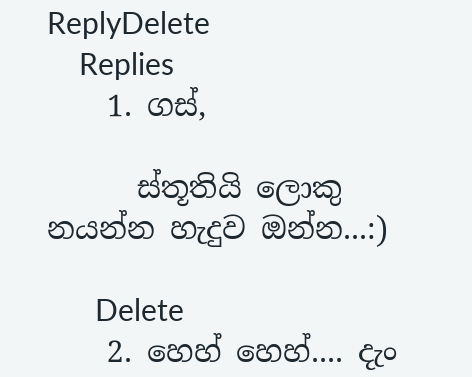ReplyDelete
    Replies
    1. ගස්,

      ස්තූතියි ලොකු නයන්න හැදුව ඔන්න...:)

      Delete
    2. හෙහ් හෙහ්.... දැං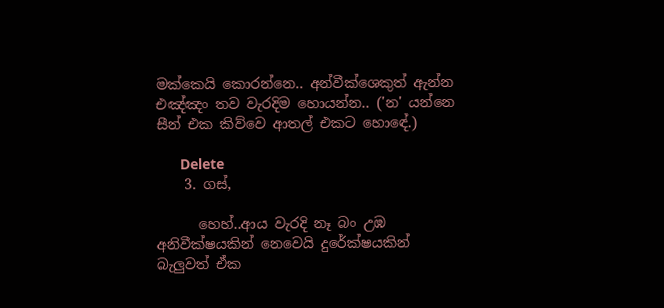මක්කෙයි කොරන්නෙ.. අන්වීක්ශෙකුත් ඇන්න එඤ්ඤං තව වැරදිම හොයන්න.. ('න' යන්නෙ සීන් එක කිව්වෙ ආතල් එකට හොඳේ.)

      Delete
    3. ගස්,

      හෙහ්..ආය වැරදි නෑ බං උඹ අනිවීක්ෂයකින් නෙවෙයි දුරේක්ෂයකින් බැලුවත් ඒක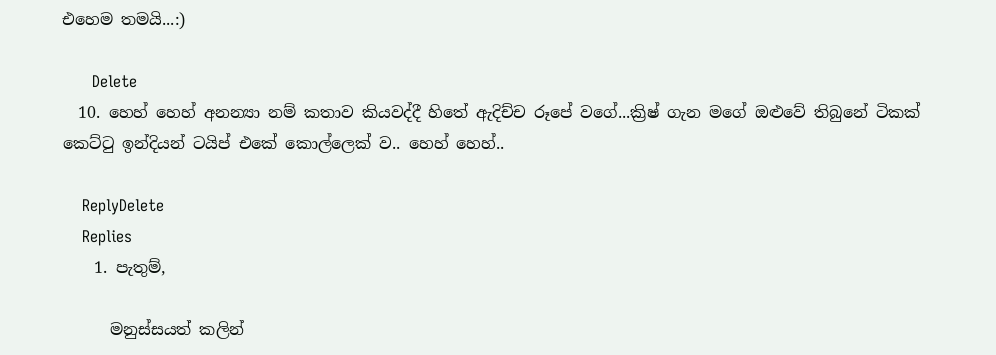එහෙම තමයි...:)

      Delete
  10. හෙහ් හෙහ් අනන්‍යා නම් කතාව කියවද්දී හිතේ ඇදිච්ච රූපේ වගේ...ක්‍රිෂ් ගැන මගේ ඔළුවේ තිබුනේ ටිකක් කෙට්ටු ඉන්දියන් ටයිප් එකේ කොල්ලෙක් ව.. හෙහ් හෙහ්..

    ReplyDelete
    Replies
    1. පැතුම්,

      මනුස්සයත් කලින්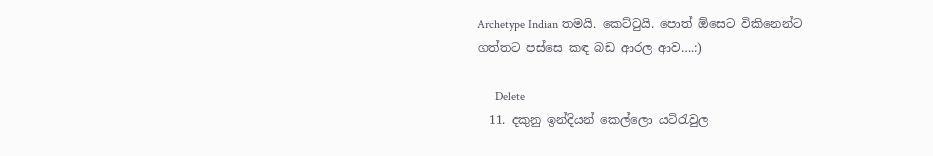Archetype Indian තමයි. කෙට්ටුයි. පොත් ඕසෙට විකිනෙන්ට ගත්තට පස්සෙ කඳ බඩ ආරල ආව….:)

      Delete
  11. දකුනු ඉන්දියන් කෙල්ලො යටිරැවුල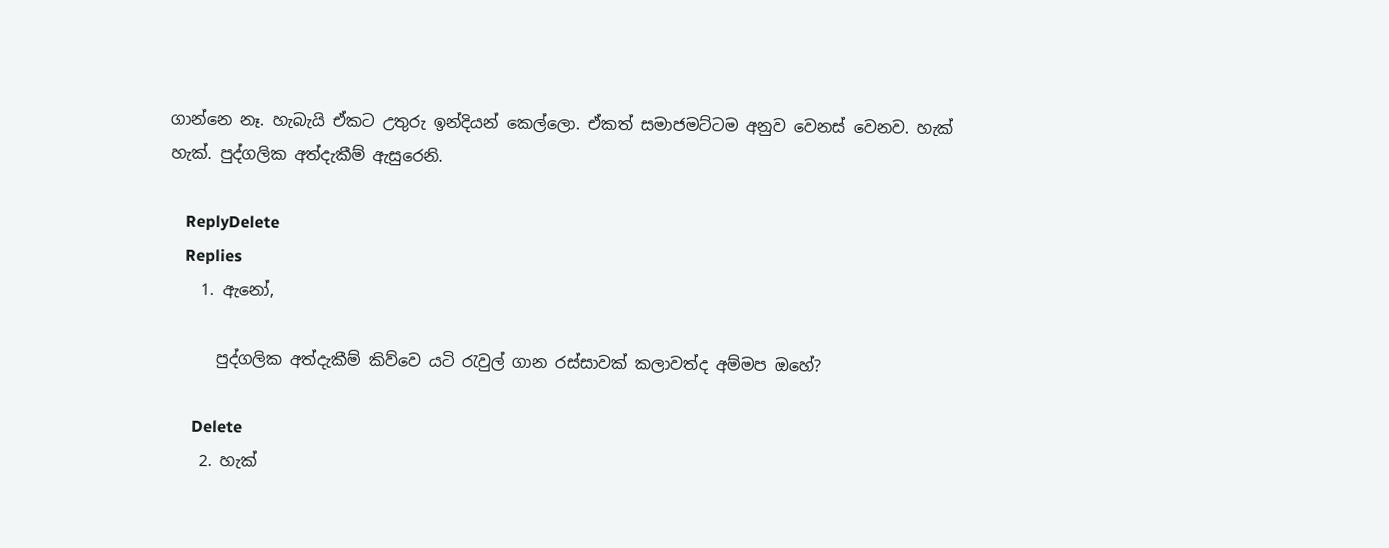ගාන්නෙ නෑ. හැබැයි ඒකට උතුරු ඉන්දියන් කෙල්ලො. ඒකත් සමාජමට්ටම අනුව වෙනස් වෙනව. හැක් හැක්. පුද්ගලික අත්දැකීම් ඇසුරෙනි.

    ReplyDelete
    Replies
    1. ඇනෝ,

      පුද්ගලික අත්දැකීම් කිව්වෙ යටි රැවුල් ගාන රස්සාවක් කලාවත්ද අම්මප ඔහේ?

      Delete
    2. හැක්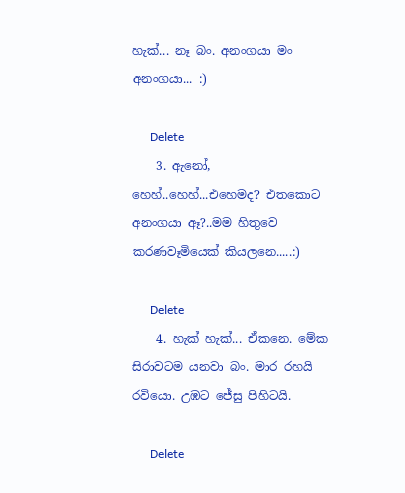හැක්... නෑ බං. අනංගයා මං අනංගයා... :)

      Delete
    3. ඇනෝ, හෙහ්..හෙහ්...එහෙමද? එතකොට අනංගයා ඈ?..මම හිතුවෙ කරණවෑමියෙක් කියලනෙ.....:)

      Delete
    4. හැක් හැක්... ඒකනෙ. මේක සිරාවටම යනවා බං. මාර රහයි රවියො. උඹට ජේසු පිහිටයි.

      Delete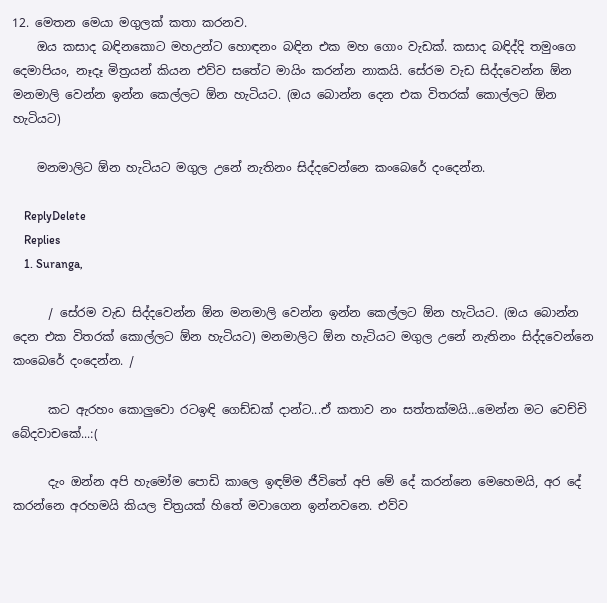12. මෙතන මෙයා මගුලක් කතා කරනව.
    ඔය කසාද බඳිනකොට මහඋන්ට හොඳනං බඳින එක මහ ගොං වැඩක්. කසාද බඳිද්දි තමුංගෙ දෙමාපියං, නෑදෑ මිත්‍රයන් කියන එව්ව සතේට මායිං කරන්න නාකයි. සේරම වැඩ සිද්දවෙන්න ඕන මනමාලි වෙන්න ඉන්න කෙල්ලට ඕන හැටියට. (ඔය බොන්න දෙන එක විතරක් කොල්ලට ඕන හැටියට)

    මනමාලිට ඕන හැටියට මගුල උනේ නැතිනං සිද්දවෙන්නෙ කංබෙරේ දංදෙන්න.

    ReplyDelete
    Replies
    1. Suranga,

      / සේරම වැඩ සිද්දවෙන්න ඕන මනමාලි වෙන්න ඉන්න කෙල්ලට ඕන හැටියට. (ඔය බොන්න දෙන එක විතරක් කොල්ලට ඕන හැටියට) මනමාලිට ඕන හැටියට මගුල උනේ නැතිනං සිද්දවෙන්නෙ කංබෙරේ දංදෙන්න. /

      කට ඇරහං කොලුවො රටඉඳි ගෙඩ්ඩක් දාන්ට...ඒ කතාව නං සත්තක්මයි…මෙන්න මට වෙච්චි බේදවාචකේ...:(

      දැං ඔන්න අපි හැමෝම පොඩි කාලෙ ඉඳම්ම ජීවිතේ අපි මේ දේ කරන්නෙ මෙහෙමයි, අර දේ කරන්නෙ අරහමයි කියල චිත්‍රයක් හිතේ මවාගෙන ඉන්නවනෙ. එව්ව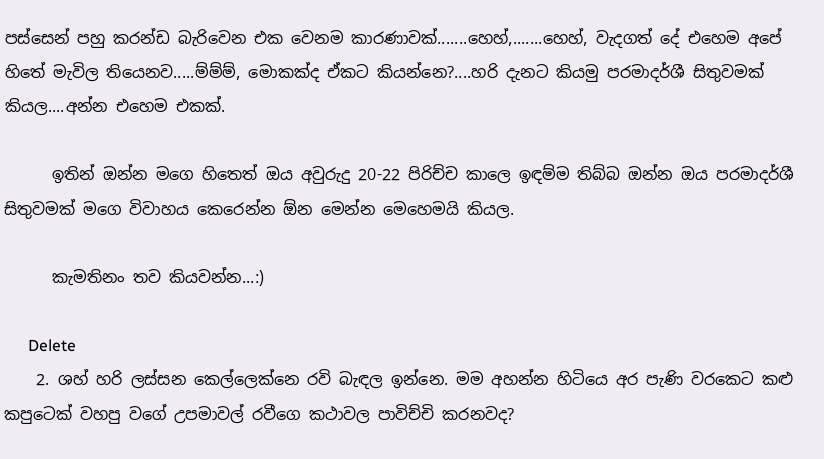පස්සෙන් පහු කරන්ඩ බැරිවෙන එක වෙනම කාරණාවක්.......හෙහ්,.......හෙහ්, වැදගත් දේ එහෙම අපේ හිතේ මැවිල තියෙනව.....ම්ම්ම්, මොකක්ද ඒකට කියන්නෙ?....හරි දැනට කියමු පරමාදර්ශී සිතුවමක් කියල....අන්න එහෙම එකක්.

      ඉතින් ඔන්න මගෙ හිතෙත් ඔය අවුරුදු 20-22 පිරිච්ච කාලෙ ඉඳම්ම තිබ්බ ඔන්න ඔය පරමාදර්ශී සිතුවමක් මගෙ විවාහය කෙරෙන්න ඕන මෙන්න මෙහෙමයි කියල.

      කැමතිනං තව කියවන්න...:)

      Delete
    2. ශහ් හරි ලස්සන කෙල්ලෙක්නෙ රවි බැඳල ඉන්නෙ. මම අහන්න හිටියෙ අර පැණි වරකෙට කළු කපුටෙක් වහපු වගේ උපමාවල් රවීගෙ කථාවල පාවිච්චි කරනවද?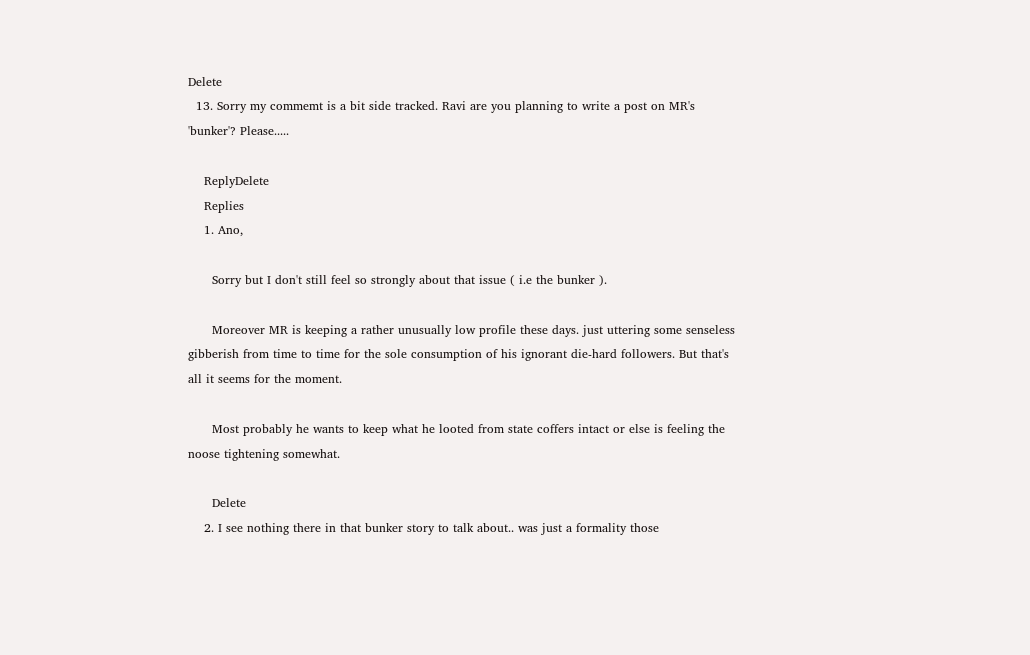Delete
  13. Sorry my commemt is a bit side tracked. Ravi are you planning to write a post on MR's 'bunker'? Please.....

    ReplyDelete
    Replies
    1. Ano,

      Sorry but I don't still feel so strongly about that issue ( i.e the bunker ).

      Moreover MR is keeping a rather unusually low profile these days. just uttering some senseless gibberish from time to time for the sole consumption of his ignorant die-hard followers. But that's all it seems for the moment.

      Most probably he wants to keep what he looted from state coffers intact or else is feeling the noose tightening somewhat.

      Delete
    2. I see nothing there in that bunker story to talk about.. was just a formality those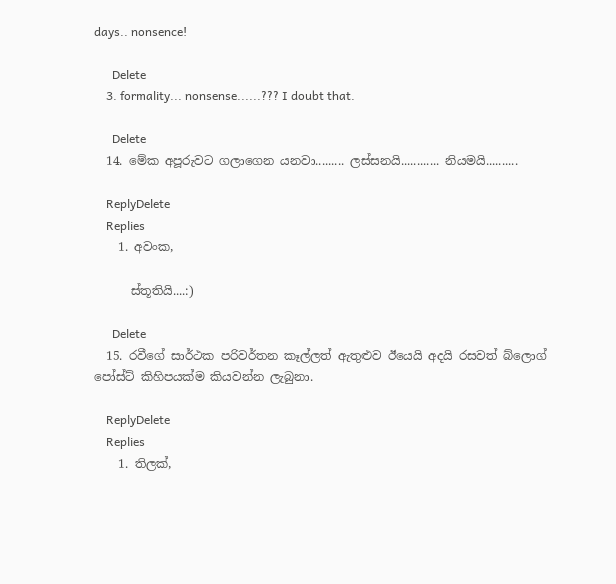days.. nonsence!

      Delete
    3. formality... nonsense......??? I doubt that.

      Delete
  14. මේක අපූරුවට ගලාගෙන යනවා......... ලස්සනයි............ නියමයි..........

    ReplyDelete
    Replies
    1. අවංක,

      ස්තූතියි....:)

      Delete
  15. රවීගේ සාර්ථක පරිවර්තන කෑල්ලත් ඇතුළුව ඊයෙයි අදයි රසවත් බ්ලොග් පෝස්ට් කිහිපයක්ම කියවන්න ලැබුනා.

    ReplyDelete
    Replies
    1. තිලක්,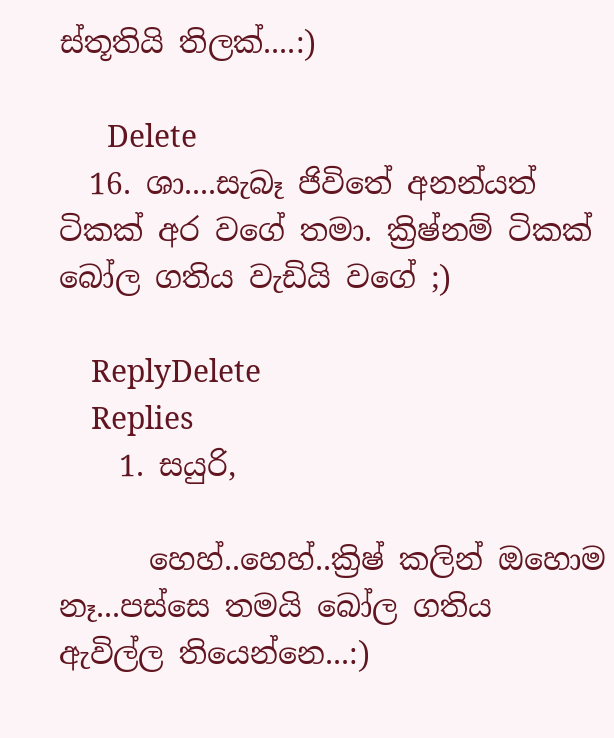ස්තූතියි තිලක්....:)

      Delete
  16. ශා....සැබෑ ජිවිතේ අනන්යත් ටිකක් අර වගේ තමා. ක්‍රිෂ්නම් ටිකක් බෝල ගතිය වැඩියි වගේ ;)

    ReplyDelete
    Replies
    1. සයුරි,

      හෙහ්..හෙහ්..ක්‍රිෂ් කලින් ඔහොම නෑ...පස්සෙ තමයි බෝල ගතිය ඇවිල්ල තියෙන්නෙ...:)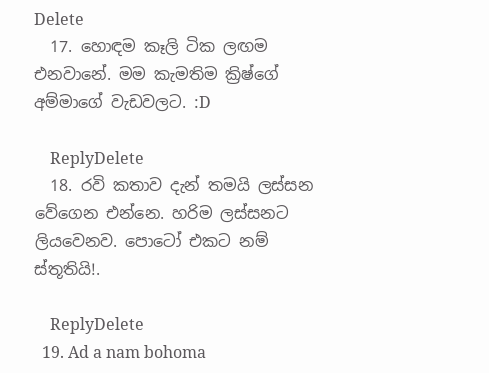Delete
  17. හොඳම කෑලි ටික ලඟම එනවානේ. මම කැමතිම ක්‍රිෂ්ගේ අම්මාගේ වැඩවලට. :D

    ReplyDelete
  18. රවි කතාව දැන් තමයි ලස්සන වේගෙන එන්නෙ. හරිම ලස්සනට ලියවෙනව. පොටෝ එකට නම් ස්තූතියි!.

    ReplyDelete
  19. Ad a nam bohoma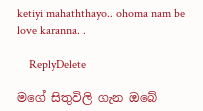ketiyi mahaththayo.. ohoma nam be love karanna. .

    ReplyDelete

මගේ සිතුවිලි ගැන ඔබේ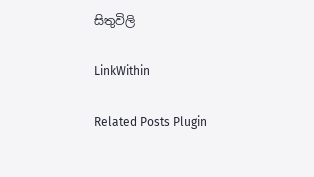සිතුවිලි

LinkWithin

Related Posts Plugin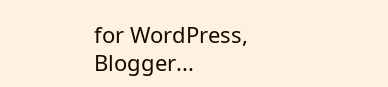for WordPress, Blogger...